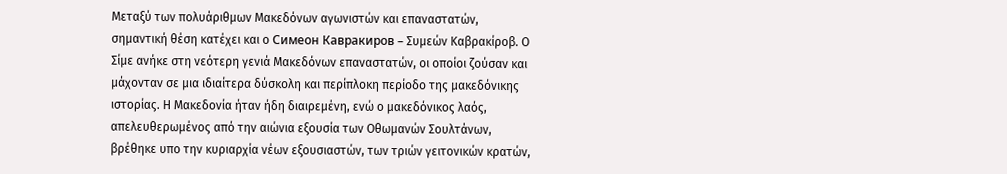Μεταξύ των πολυάριθμων Μακεδόνων αγωνιστών και επαναστατών,
σημαντική θέση κατέχει και ο Симеон Кавракиров – Συμεών Καβρακίροβ. Ο Σίμε ανήκε στη νεότερη γενιά Μακεδόνων επαναστατών, οι οποίοι ζούσαν και μάχονταν σε μια ιδιαίτερα δύσκολη και περίπλοκη περίοδο της μακεδόνικης ιστορίας. Η Μακεδονία ήταν ήδη διαιρεμένη, ενώ ο μακεδόνικος λαός, απελευθερωμένος από την αιώνια εξουσία των Οθωμανών Σουλτάνων, βρέθηκε υπο την κυριαρχία νέων εξουσιαστών, των τριών γειτονικών κρατών,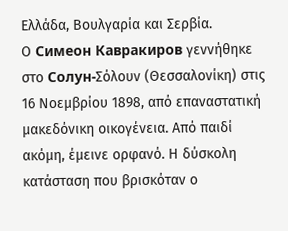Ελλάδα, Βουλγαρία και Σερβία.
Ο Симеон Кавракиров γεννήθηκε στο Солун-Σόλουν (Θεσσαλονίκη) στις 16 Νοεμβρίου 1898, από επαναστατική μακεδόνικη οικογένεια. Από παιδί ακόμη, έμεινε ορφανό. Η δύσκολη κατάσταση που βρισκόταν ο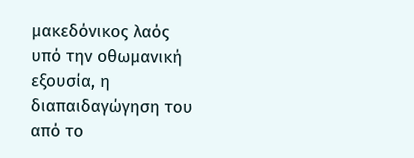μακεδόνικος λαός υπό την οθωμανική εξουσία, η διαπαιδαγώγηση του από το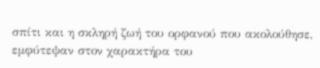σπίτι και η σκληρή ζωή του ορφανού που ακολούθησε, εμφύτεψαν στον χαρακτήρα του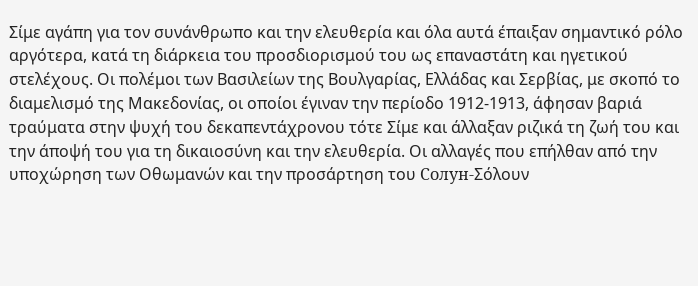Σίμε αγάπη για τον συνάνθρωπο και την ελευθερία και όλα αυτά έπαιξαν σημαντικό ρόλο αργότερα, κατά τη διάρκεια του προσδιορισμού του ως επαναστάτη και ηγετικού στελέχους. Οι πολέμοι των Βασιλείων της Βουλγαρίας, Ελλάδας και Σερβίας, με σκοπό το διαμελισμό της Μακεδονίας, οι οποίοι έγιναν την περίοδο 1912-1913, άφησαν βαριά τραύματα στην ψυχή του δεκαπεντάχρονου τότε Σίμε και άλλαξαν ριζικά τη ζωή του και την άποψή του για τη δικαιοσύνη και την ελευθερία. Οι αλλαγές που επήλθαν από την υποχώρηση των Οθωμανών και την προσάρτηση του Солун-Σόλουν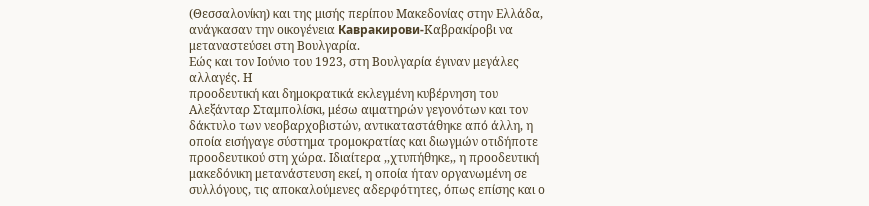(Θεσσαλονίκη) και της μισής περίπου Μακεδονίας στην Ελλάδα, ανάγκασαν την οικογένεια Кавракирови-Καβρακίροβι να μεταναστεύσει στη Βουλγαρία.
Εώς και τον Ιούνιο του 1923, στη Βουλγαρία έγιναν μεγάλες αλλαγές. Η
προοδευτική και δημοκρατικά εκλεγμένη κυβέρνηση του Αλεξάνταρ Σταμπολίσκι, μέσω αιματηρών γεγονότων και τον δάκτυλο των νεοβαρχοβιστών, αντικαταστάθηκε από άλλη, η οποία εισήγαγε σύστημα τρομοκρατίας και διωγμών οτιδήποτε προοδευτικού στη χώρα. Ιδιαίτερα ,,χτυπήθηκε,, η προοδευτική μακεδόνικη μετανάστευση εκεί, η οποία ήταν οργανωμένη σε συλλόγους, τις αποκαλούμενες αδερφότητες, όπως επίσης και ο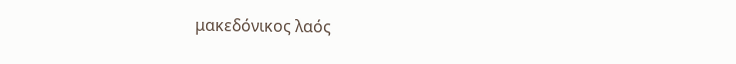μακεδόνικος λαός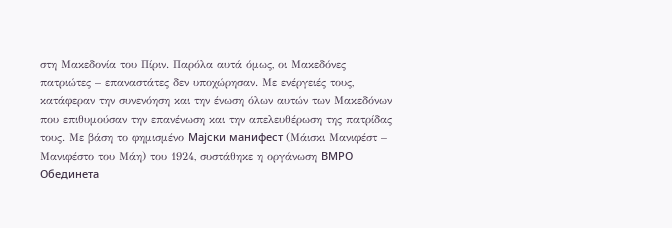στη Μακεδονία του Πίριν. Παρόλα αυτά όμως, οι Μακεδόνες πατριώτες – επαναστάτες δεν υποχώρησαν. Με ενέργειές τους, κατάφεραν την συνενόηση και την ένωση όλων αυτών των Μακεδόνων που επιθυμούσαν την επανένωση και την απελευθέρωση της πατρίδας τους. Με βάση το φημισμένο Мајски манифест (Μάισκι Μανιφέστ – Μανιφέστο του Μάη) του 1924, συστάθηκε η οργάνωση ВМРО Обединета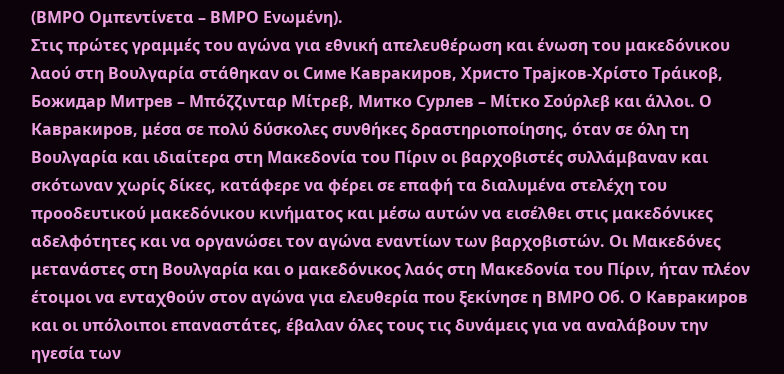(ΒΜΡΟ Ομπεντίνετα – ΒΜΡΟ Ενωμένη).
Στις πρώτες γραμμές του αγώνα για εθνική απελευθέρωση και ένωση του μακεδόνικου λαού στη Βουλγαρία στάθηκαν οι Симе Кавракиров, Христо Трајков-Χρίστο Τράικοβ, Божидар Митрев – Μπόζζινταρ Μίτρεβ, Митко Сурлев – Μίτκο Σούρλεβ και άλλοι. Ο Кавракиров, μέσα σε πολύ δύσκολες συνθήκες δραστηριοποίησης, όταν σε όλη τη Βουλγαρία και ιδιαίτερα στη Μακεδονία του Πίριν οι βαρχοβιστές συλλάμβαναν και σκότωναν χωρίς δίκες, κατάφερε να φέρει σε επαφή τα διαλυμένα στελέχη του προοδευτικού μακεδόνικου κινήματος και μέσω αυτών να εισέλθει στις μακεδόνικες αδελφότητες και να οργανώσει τον αγώνα εναντίων των βαρχοβιστών. Οι Μακεδόνες μετανάστες στη Βουλγαρία και ο μακεδόνικος λαός στη Μακεδονία του Πίριν, ήταν πλέον έτοιμοι να ενταχθούν στον αγώνα για ελευθερία που ξεκίνησε η ВМРО Об. Ο Кавракиров και οι υπόλοιποι επαναστάτες, έβαλαν όλες τους τις δυνάμεις για να αναλάβουν την ηγεσία των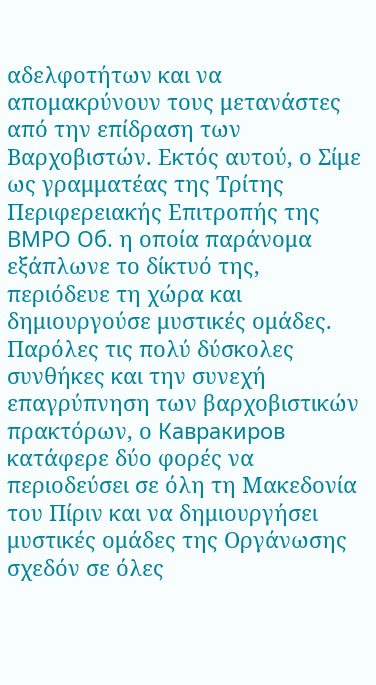αδελφοτήτων και να απομακρύνουν τους μετανάστες από την επίδραση των Βαρχοβιστών. Εκτός αυτού, ο Σίμε ως γραμματέας της Τρίτης Περιφερειακής Επιτροπής της ВМРО Об. η οποία παράνομα εξάπλωνε το δίκτυό της, περιόδευε τη χώρα και δημιουργούσε μυστικές ομάδες. Παρόλες τις πολύ δύσκολες συνθήκες και την συνεχή επαγρύπνηση των βαρχοβιστικών πρακτόρων, ο Кавракиров κατάφερε δύο φορές να περιοδεύσει σε όλη τη Μακεδονία του Πίριν και να δημιουργήσει μυστικές ομάδες της Οργάνωσης σχεδόν σε όλες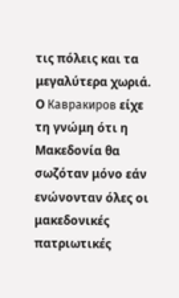τις πόλεις και τα μεγαλύτερα χωριά.
Ο Кавракиров είχε τη γνώμη ότι η Μακεδονία θα σωζόταν μόνο εάν
ενώνονταν όλες οι μακεδονικές πατριωτικές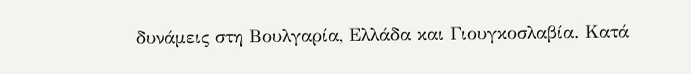δυνάμεις στη Βουλγαρία, Ελλάδα και Γιουγκοσλαβία. Κατά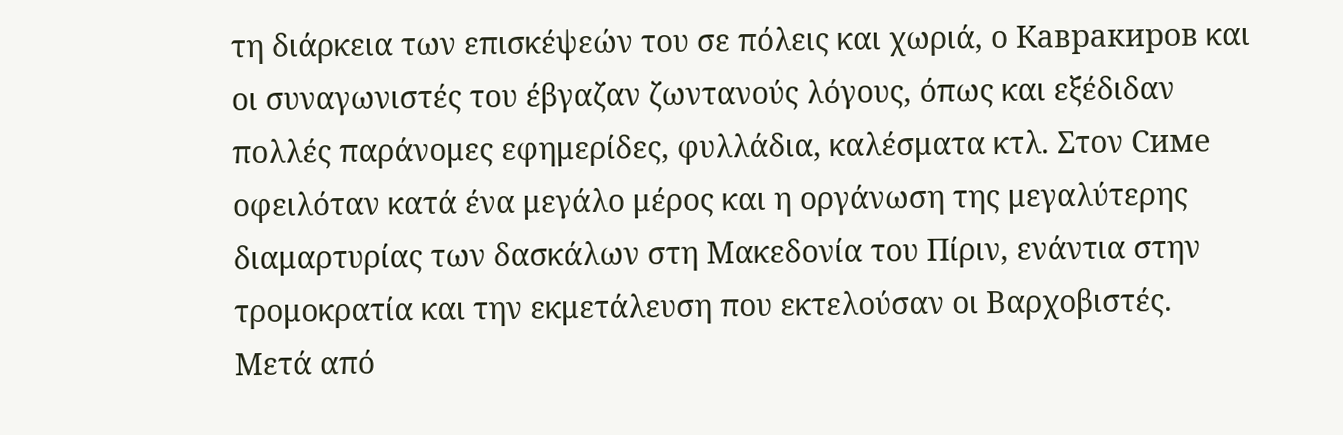τη διάρκεια των επισκέψεών του σε πόλεις και χωριά, ο Кавракиров και οι συναγωνιστές του έβγαζαν ζωντανούς λόγους, όπως και εξέδιδαν πολλές παράνομες εφημερίδες, φυλλάδια, καλέσματα κτλ. Στον Симе οφειλόταν κατά ένα μεγάλο μέρος και η οργάνωση της μεγαλύτερης διαμαρτυρίας των δασκάλων στη Μακεδονία του Πίριν, ενάντια στην τρομοκρατία και την εκμετάλευση που εκτελούσαν οι Βαρχοβιστές. Μετά από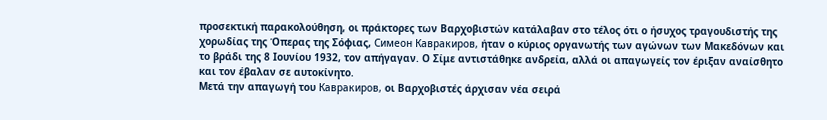προσεκτική παρακολούθηση, οι πράκτορες των Βαρχοβιστών κατάλαβαν στο τέλος ότι ο ήσυχος τραγουδιστής της χορωδίας της Όπερας της Σόφιας, Симеон Кавракиров, ήταν ο κύριος οργανωτής των αγώνων των Μακεδόνων και το βράδι της 8 Ιουνίου 1932, τον απήγαγαν. Ο Σίμε αντιστάθηκε ανδρεία, αλλά οι απαγωγείς τον έριξαν αναίσθητο και τον έβαλαν σε αυτοκίνητο.
Μετά την απαγωγή του Кавракиров, οι Βαρχοβιστές άρχισαν νέα σειρά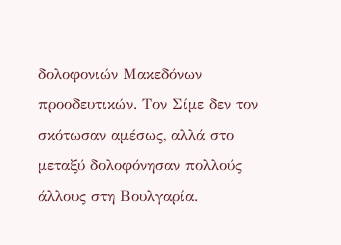δολοφονιών Μακεδόνων προοδευτικών. Τον Σίμε δεν τον σκότωσαν αμέσως, αλλά στο μεταξύ δολοφόνησαν πολλούς άλλους στη Βουλγαρία.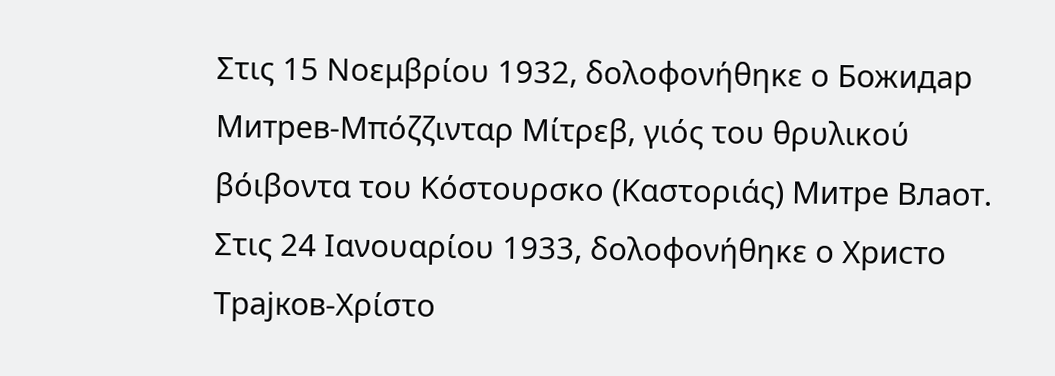Στις 15 Νοεμβρίου 1932, δολοφονήθηκε ο Божидар Митрев-Μπόζζινταρ Μίτρεβ, γιός του θρυλικού βόιβοντα του Κόστουρσκο (Καστοριάς) Митре Влаот. Στις 24 Ιανουαρίου 1933, δολοφονήθηκε ο Христо Трајков-Χρίστο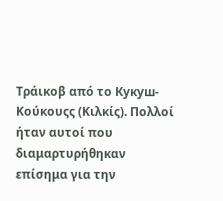Τράικοβ από το Кукуш-Κούκουςς (Κιλκίς). Πολλοί ήταν αυτοί που διαμαρτυρήθηκαν επίσημα για την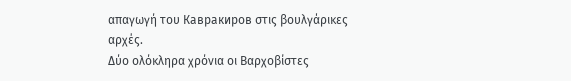απαγωγή του Кавракиров στις βουλγάρικες αρχές.
Δύο ολόκληρα χρόνια οι Βαρχοβίστες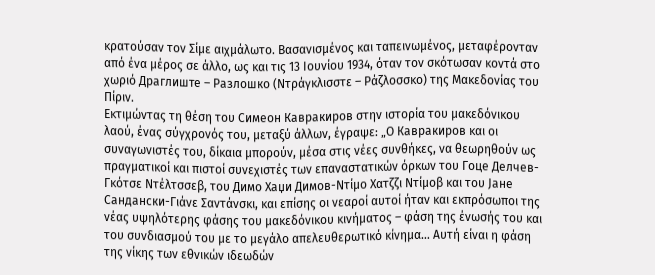κρατούσαν τον Σίμε αιχμάλωτο. Βασανισμένος και ταπεινωμένος, μεταφέρονταν από ένα μέρος σε άλλο, ως και τις 13 Ιουνίου 1934, όταν τον σκότωσαν κοντά στο χωριό Драглиште – Разлошко (Ντράγκλισστε – Ράζλοσσκο) της Μακεδονίας του Πίριν.
Εκτιμώντας τη θέση του Симеон Кавракиров στην ιστορία του μακεδόνικου λαού, ένας σύγχρονός του, μεταξύ άλλων, έγραψε: „Ο Кавракиров και οι συναγωνιστές του, δίκαια μπορούν, μέσα στις νέες συνθήκες, να θεωρηθούν ως πραγματικοί και πιστοί συνεχιστές των επαναστατικών όρκων του Гоце Делчев-Γκότσε Ντέλτσσεβ, του Димо Хаџи Димов-Ντίμο Χατζζι Ντίμοβ και του Јане Сандански-Γιάνε Σαντάνσκι, και επίσης οι νεαροί αυτοί ήταν και εκπρόσωποι της νέας υψηλότερης φάσης του μακεδόνικου κινήματος – φάση της ένωσής του και του συνδιασμού του με το μεγάλο απελευθερωτικό κίνημα… Αυτή είναι η φάση της νίκης των εθνικών ιδεωδών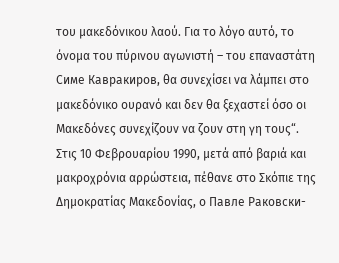του μακεδόνικου λαού. Για το λόγο αυτό, το όνομα του πύρινου αγωνιστή – του επαναστάτη Симе Кавракиров, θα συνεχίσει να λάμπει στο μακεδόνικο ουρανό και δεν θα ξεχαστεί όσο οι Μακεδόνες συνεχίζουν να ζουν στη γη τους“.
Στις 10 Φεβρουαρίου 1990, μετά από βαριά και μακροχρόνια αρρώστεια, πέθανε στο Σκόπιε της Δημοκρατίας Μακεδονίας, ο Павле Раковски-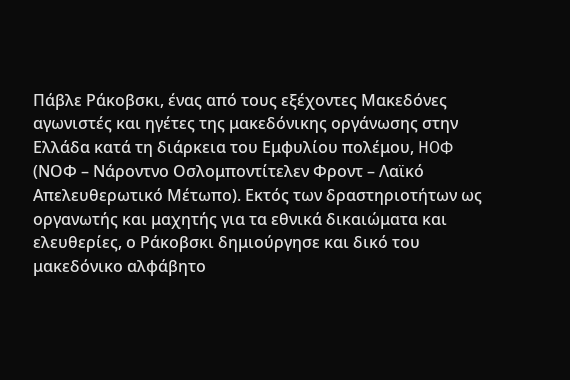Πάβλε Ράκοβσκι, ένας από τους εξέχοντες Μακεδόνες αγωνιστές και ηγέτες της μακεδόνικης οργάνωσης στην Ελλάδα κατά τη διάρκεια του Εμφυλίου πολέμου, НОФ (ΝΟΦ – Νάροντνο Οσλομποντίτελεν Φροντ – Λαϊκό Απελευθερωτικό Μέτωπο). Εκτός των δραστηριοτήτων ως οργανωτής και μαχητής για τα εθνικά δικαιώματα και ελευθερίες, ο Ράκοβσκι δημιούργησε και δικό του μακεδόνικο αλφάβητο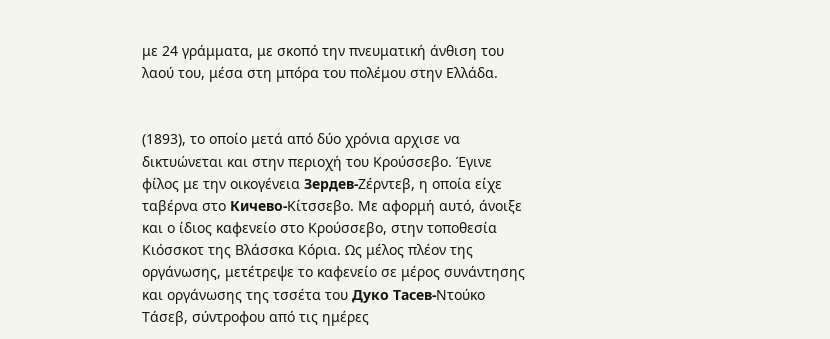με 24 γράμματα, με σκοπό την πνευματική άνθιση του λαού του, μέσα στη μπόρα του πολέμου στην Ελλάδα.


(1893), το οποίο μετά από δύο χρόνια αρχισε να δικτυώνεται και στην περιοχή του Κρούσσεβο. Έγινε φίλος με την οικογένεια Зердев-Ζέρντεβ, η οποία είχε ταβέρνα στο Кичево-Κίτσσεβο. Με αφορμή αυτό, άνοιξε και ο ίδιος καφενείο στο Κρούσσεβο, στην τοποθεσία Κιόσσκοτ της Βλάσσκα Κόρια. Ως μέλος πλέον της οργάνωσης, μετέτρεψε το καφενείο σε μέρος συνάντησης και οργάνωσης της τσσέτα του Дуко Тасев-Ντούκο Τάσεβ, σύντροφου από τις ημέρες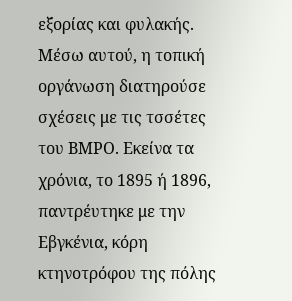εξορίας και φυλακής. Μέσω αυτού, η τοπική οργάνωση διατηρούσε σχέσεις με τις τσσέτες του ΒΜΡΟ. Εκείνα τα χρόνια, το 1895 ή 1896, παντρέυτηκε με την Εβγκένια, κόρη κτηνοτρόφου της πόλης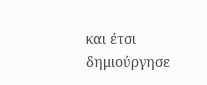και έτσι δημιούργησε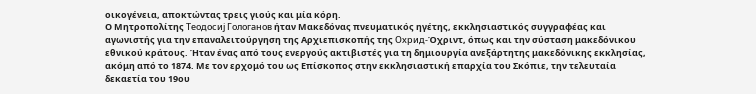οικογένεια, αποκτώντας τρεις γιούς και μία κόρη.
Ο Μητροπολίτης Теодосиј Гологанов ήταν Μακεδόνας πνευματικός ηγέτης, εκκλησιαστικός συγγραφέας και αγωνιστής για την επαναλειτούργηση της Αρχιεπισκοπής της Охрид-Όχριντ, όπως και την σύσταση μακεδόνικου εθνικού κράτους. Ήταν ένας από τους ενεργούς ακτιβιστές για τη δημιουργία ανεξάρτητης μακεδόνικης εκκλησίας, ακόμη από το 1874. Με τον ερχομό του ως Επίσκοπος στην εκκλησιαστική επαρχία του Σκόπιε, την τελευταία δεκαετία του 19ου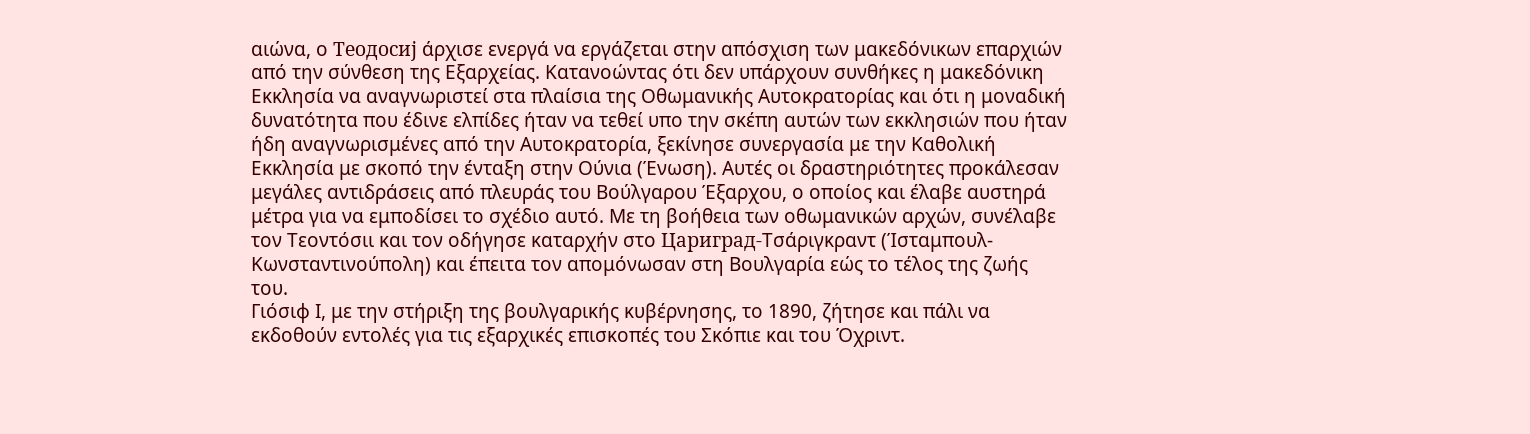αιώνα, ο Теодосиј άρχισε ενεργά να εργάζεται στην απόσχιση των μακεδόνικων επαρχιών από την σύνθεση της Εξαρχείας. Κατανοώντας ότι δεν υπάρχουν συνθήκες η μακεδόνικη Εκκλησία να αναγνωριστεί στα πλαίσια της Οθωμανικής Αυτοκρατορίας και ότι η μοναδική δυνατότητα που έδινε ελπίδες ήταν να τεθεί υπο την σκέπη αυτών των εκκλησιών που ήταν ήδη αναγνωρισμένες από την Αυτοκρατορία, ξεκίνησε συνεργασία με την Καθολική Εκκλησία με σκοπό την ένταξη στην Ούνια (Ένωση). Αυτές οι δραστηριότητες προκάλεσαν μεγάλες αντιδράσεις από πλευράς του Βούλγαρου Έξαρχου, ο οποίος και έλαβε αυστηρά μέτρα για να εμποδίσει το σχέδιο αυτό. Με τη βοήθεια των οθωμανικών αρχών, συνέλαβε τον Τεοντόσιι και τον οδήγησε καταρχήν στο Цариград-Τσάριγκραντ (Ίσταμπουλ-Κωνσταντινούπολη) και έπειτα τον απομόνωσαν στη Βουλγαρία εώς το τέλος της ζωής του.
Γιόσιφ Ι, με την στήριξη της βουλγαρικής κυβέρνησης, το 1890, ζήτησε και πάλι να εκδοθούν εντολές για τις εξαρχικές επισκοπές του Σκόπιε και του Όχριντ.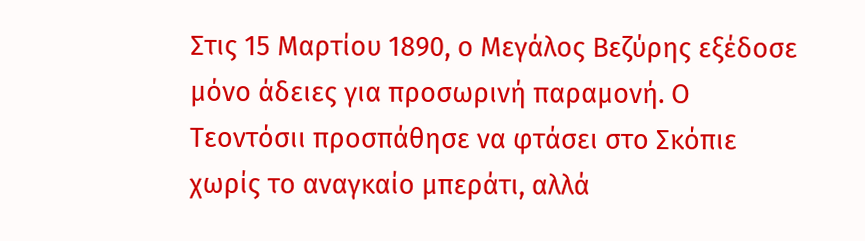Στις 15 Μαρτίου 1890, ο Μεγάλος Βεζύρης εξέδοσε μόνο άδειες για προσωρινή παραμονή. Ο Τεοντόσιι προσπάθησε να φτάσει στο Σκόπιε χωρίς το αναγκαίο μπεράτι, αλλά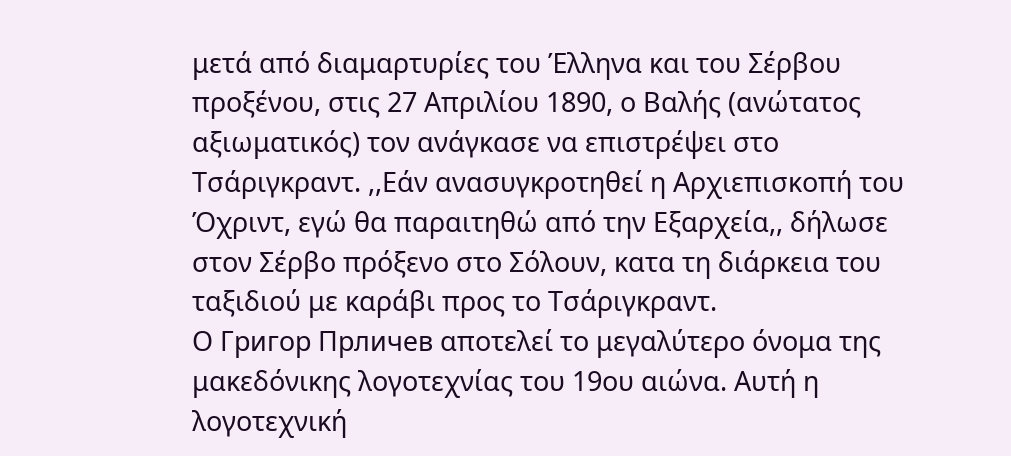μετά από διαμαρτυρίες του Έλληνα και του Σέρβου προξένου, στις 27 Απριλίου 1890, ο Βαλής (ανώτατος αξιωματικός) τον ανάγκασε να επιστρέψει στο Τσάριγκραντ. ,,Εάν ανασυγκροτηθεί η Αρχιεπισκοπή του Όχριντ, εγώ θα παραιτηθώ από την Εξαρχεία,, δήλωσε στον Σέρβο πρόξενο στο Σόλουν, κατα τη διάρκεια του ταξιδιού με καράβι προς το Τσάριγκραντ.
Ο Григор Прличев αποτελεί το μεγαλύτερο όνομα της μακεδόνικης λογοτεχνίας του 19ου αιώνα. Αυτή η λογοτεχνική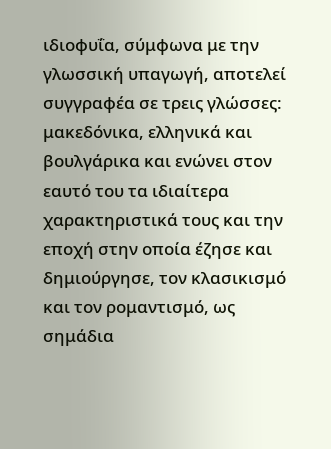ιδιοφυΐα, σύμφωνα με την γλωσσική υπαγωγή, αποτελεί συγγραφέα σε τρεις γλώσσες: μακεδόνικα, ελληνικά και βουλγάρικα και ενώνει στον εαυτό του τα ιδιαίτερα χαρακτηριστικά τους και την εποχή στην οποία έζησε και δημιούργησε, τον κλασικισμό και τον ρομαντισμό, ως σημάδια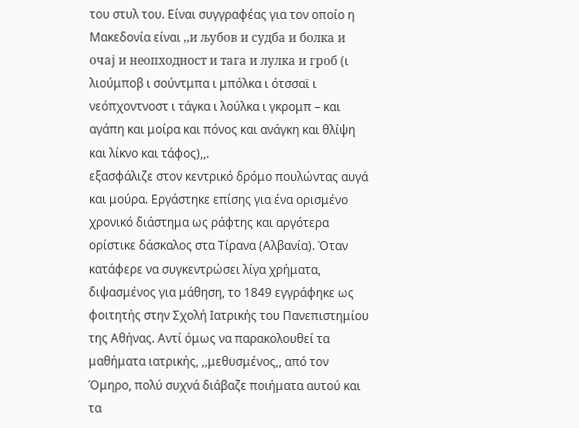του στυλ του. Είναι συγγραφέας για τον οποίο η Μακεδονία είναι ,,и љубов и судба и болка и очај и неопходност и тага и лулка и гроб (ι λιούμποβ ι σούντμπα ι μπόλκα ι ότσσαϊ ι νεόπχοντνοστ ι τάγκα ι λούλκα ι γκρομπ – και αγάπη και μοίρα και πόνος και ανάγκη και θλίψη και λίκνο και τάφος),,.
εξασφάλιζε στον κεντρικό δρόμο πουλώντας αυγά και μούρα. Εργάστηκε επίσης για ένα ορισμένο χρονικό διάστημα ως ράφτης και αργότερα ορίστικε δάσκαλος στα Τίρανα (Αλβανία). Όταν κατάφερε να συγκεντρώσει λίγα χρήματα, διψασμένος για μάθηση, το 1849 εγγράφηκε ως φοιτητής στην Σχολή Ιατρικής του Πανεπιστημίου της Αθήνας. Αντί όμως να παρακολουθεί τα μαθήματα ιατρικής, ,,μεθυσμένος,, από τον Όμηρο, πολύ συχνά διάβαζε ποιήματα αυτού και τα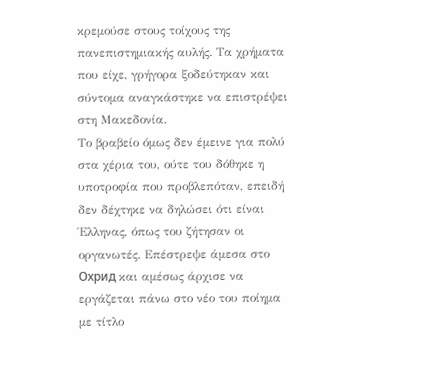κρεμούσε στους τοίχους της πανεπιστημιακής αυλής. Τα χρήματα που είχε, γρήγορα ξοδεύτηκαν και σύντομα αναγκάστηκε να επιστρέψει στη Μακεδονία.
Το βραβείο όμως δεν έμεινε για πολύ στα χέρια του, ούτε του δόθηκε η υποτροφία που προβλεπόταν, επειδή δεν δέχτηκε να δηλώσει ότι είναι Έλληνας, όπως του ζήτησαν οι οργανωτές. Επέστρεψε άμεσα στο Охрид και αμέσως άρχισε να εργάζεται πάνω στο νέο του ποίημα με τίτλο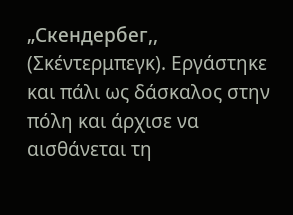„Скендербег,, (Σκέντερμπεγκ). Εργάστηκε και πάλι ως δάσκαλος στην πόλη και άρχισε να αισθάνεται τη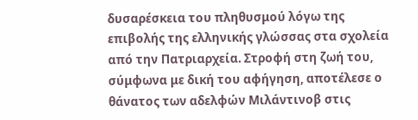δυσαρέσκεια του πληθυσμού λόγω της επιβολής της ελληνικής γλώσσας στα σχολεία από την Πατριαρχεία. Στροφή στη ζωή του, σύμφωνα με δική του αφήγηση, αποτέλεσε ο θάνατος των αδελφών Μιλάντινοβ στις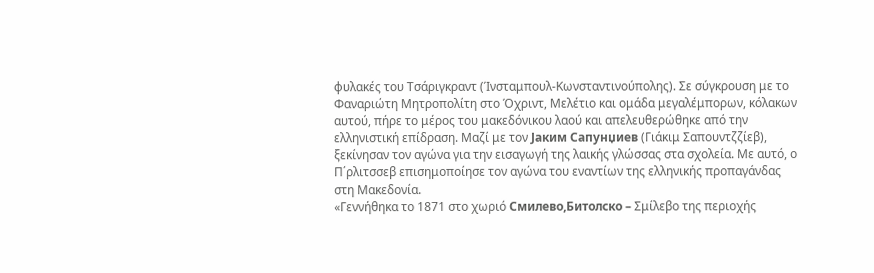φυλακές του Τσάριγκραντ (Ίνσταμπουλ-Κωνσταντινούπολης). Σε σύγκρουση με το Φαναριώτη Μητροπολίτη στο Όχριντ, Μελέτιο και ομάδα μεγαλέμπορων, κόλακων αυτού, πήρε το μέρος του μακεδόνικου λαού και απελευθερώθηκε από την ελληνιστική επίδραση. Μαζί με τον Јаким Сапунџиев (Γιάκιμ Σαπουντζζίεβ), ξεκίνησαν τον αγώνα για την εισαγωγή της λαικής γλώσσας στα σχολεία. Με αυτό, ο Π΄ρλιτσσεβ επισημοποίησε τον αγώνα του εναντίων της ελληνικής προπαγάνδας στη Μακεδονία.
«Γεννήθηκα το 1871 στο χωριό Смилево,Битолско – Σμίλεβο της περιοχής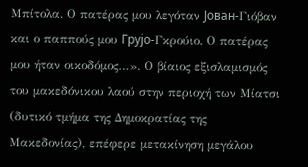Μπίτολα. Ο πατέρας μου λεγόταν Јован-Γιόβαν και ο παππούς μου Грујо-Γκρούιο. Ο πατέρας μου ήταν οικοδόμος…». Ο βίαιος εξισλαμισμός του μακεδόνικου λαού στην περιοχή των Μίατσι (δυτικό τμήμα της Δημοκρατίας της Μακεδονίας), επέφερε μετακίνηση μεγάλου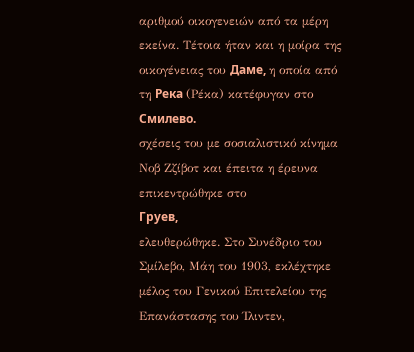αριθμού οικογενειών από τα μέρη εκείνα. Τέτοια ήταν και η μοίρα της οικογένειας του Даме, η οποία από τη Река (Ρέκα) κατέφυγαν στο Смилево.
σχέσεις του με σοσιαλιστικό κίνημα Νοβ Ζζίβοτ και έπειτα η έρευνα επικεντρώθηκε στο
Груев,
ελευθερώθηκε. Στο Συνέδριο του Σμίλεβο, Μάη του 1903, εκλέχτηκε μέλος του Γενικού Επιτελείου της Επανάστασης του Ίλιντεν,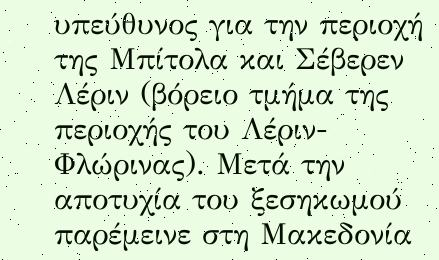υπεύθυνος για την περιοχή της Μπίτολα και Σέβερεν Λέριν (βόρειο τμήμα της περιοχής του Λέριν-Φλώρινας). Μετά την αποτυχία του ξεσηκωμού παρέμεινε στη Μακεδονία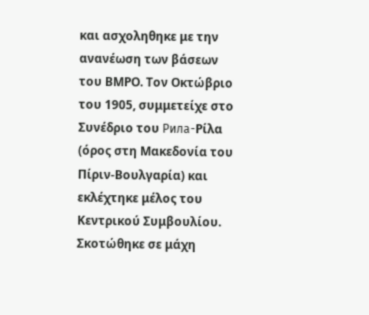και ασχοληθηκε με την ανανέωση των βάσεων του ΒΜΡΟ. Τον Οκτώβριο του 1905, συμμετείχε στο Συνέδριο του Рила-Ρίλα (όρος στη Μακεδονία του Πίριν-Βουλγαρία) και εκλέχτηκε μέλος του Κεντρικού Συμβουλίου. Σκοτώθηκε σε μάχη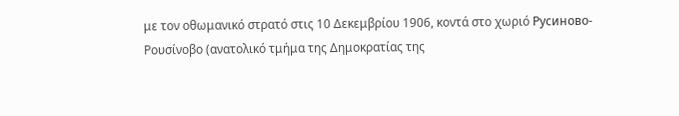με τον οθωμανικό στρατό στις 10 Δεκεμβρίου 1906, κοντά στο χωριό Русиново-Ρουσίνοβο (ανατολικό τμήμα της Δημοκρατίας της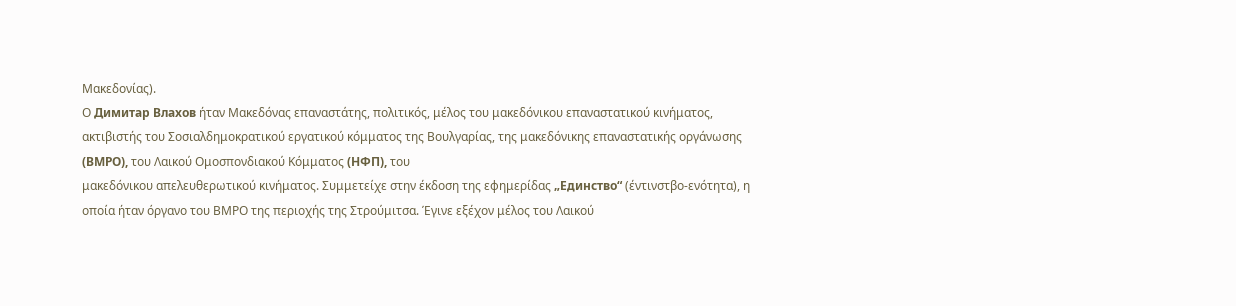Μακεδονίας).
Ο Димитар Влахов ήταν Μακεδόνας επαναστάτης, πολιτικός, μέλος του μακεδόνικου επαναστατικού κινήματος, ακτιβιστής του Σοσιαλδημοκρατικού εργατικού κόμματος της Βουλγαρίας, της μακεδόνικης επαναστατικής οργάνωσης (ВМРО), του Λαικού Ομοσπονδιακού Κόμματος (НФП), του
μακεδόνικου απελευθερωτικού κινήματος. Συμμετείχε στην έκδοση της εφημερίδας „Единство“ (έντινστβο-ενότητα), η οποία ήταν όργανο του ΒΜΡΟ της περιοχής της Στρούμιτσα. Έγινε εξέχον μέλος του Λαικού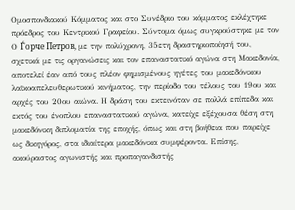Ομοσπονδιακού Κόμματος και στο Συνέδριο του κόμματος εκλέχτηκε πρόεδρος του Κεντρικού Γραφείου. Σύντομα όμως συγκρούστηκε με τον
Ο Ѓорче Петров, με την πολύχρονη, 35ετη δραστηριοποίησή του, σχετικά με τις οργανώσεις και τον επαναστατικό αγώνα στη Μακεδονία, αποτελεί έαν από τους πλέον φημισμένους ηγέτες του μακεδόνικου λαϊκοαπελευθερωτικού κινήματος, την περίοδο του τέλους του 19ου και αρχές του 20ου αιώνα. Η δράση του εκτεινόταν σε πολλά επίπεδα και εκτός του ένοπλου επαναστατικού αγώνα, κατείχε εξέχουσα θέση στη μακεδόνικη διπλοματία της εποχής, όπως και στη βοήθεια που παρείχε ως δικηγόρος, στα ιδιαίτερα μακεδόνικα συμφέροντα. Επίσης, ακούραστος αγωνιστής και προπαγανδιστής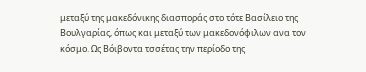μεταξύ της μακεδόνικης διασποράς στο τότε Βασίλειο της Βουλγαρίας, όπως και μεταξύ των μακεδονόφιλων ανα τον κόσμο. Ως Βόιβοντα τσσέτας την περίοδο της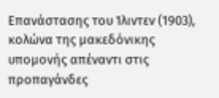Επανάστασης του Ίλιντεν (1903), κολώνα της μακεδόνικης υπομονής απέναντι στις προπαγάνδες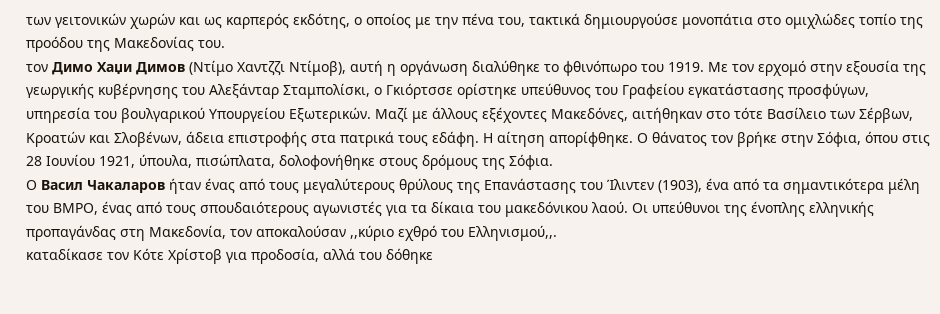των γειτονικών χωρών και ως καρπερός εκδότης, ο οποίος με την πένα του, τακτικά δημιουργούσε μονοπάτια στο ομιχλώδες τοπίο της προόδου της Μακεδονίας του.
τον Димо Хаџи Димов (Ντίμο Χαντζζι Ντίμοβ), αυτή η οργάνωση διαλύθηκε το φθινόπωρο του 1919. Με τον ερχομό στην εξουσία της γεωργικής κυβέρνησης του Αλεξάνταρ Σταμπολίσκι, ο Γκιόρτσσε ορίστηκε υπεύθυνος του Γραφείου εγκατάστασης προσφύγων, υπηρεσία του βουλγαρικού Υπουργείου Εξωτερικών. Μαζί με άλλους εξέχοντες Μακεδόνες, αιτήθηκαν στο τότε Βασίλειο των Σέρβων, Κροατών και Σλοβένων, άδεια επιστροφής στα πατρικά τους εδάφη. Η αίτηση απορίφθηκε. Ο θάνατος τον βρήκε στην Σόφια, όπου στις 28 Ιουνίου 1921, ύπουλα, πισώπλατα, δολοφονήθηκε στους δρόμους της Σόφια.
Ο Васил Чакаларов ήταν ένας από τους μεγαλύτερους θρύλους της Επανάστασης του Ίλιντεν (1903), ένα από τα σημαντικότερα μέλη του ΒΜΡΟ, ένας από τους σπουδαιότερους αγωνιστές για τα δίκαια του μακεδόνικου λαού. Οι υπεύθυνοι της ένοπλης ελληνικής προπαγάνδας στη Μακεδονία, τον αποκαλούσαν ,,κύριο εχθρό του Ελληνισμού,,.
καταδίκασε τον Κότε Χρίστοβ για προδοσία, αλλά του δόθηκε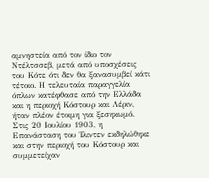αμνηστεία από τον ίδιο τον Ντέλτσσεβ, μετά από υποσχέσεις του Κότε ότι δεν θα ξανασυμβεί κάτι τέτοιο. Η τελευταία παραγγελία όπλων κατέφθασε από την Ελλάδα και η περιοχή Κόστουρ και Λέριν, ήταν πλέον έτοιμη για ξεσηκωμό.
Στις 20 Ιουλίου 1903, η Επανάσταση του Ίλιντεν εκδηλώθηκε και στην περιοχή του Κόστουρ και συμμετείχαν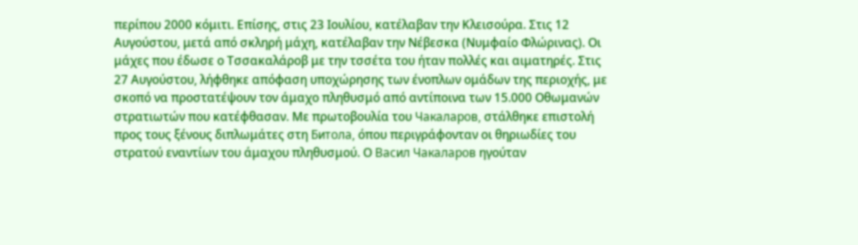περίπου 2000 κόμιτι. Επίσης, στις 23 Ιουλίου, κατέλαβαν την Κλεισούρα. Στις 12 Αυγούστου, μετά από σκληρή μάχη, κατέλαβαν την Νέβεσκα (Νυμφαίο Φλώρινας). Οι μάχες που έδωσε ο Τσσακαλάροβ με την τσσέτα του ήταν πολλές και αιματηρές. Στις 27 Αυγούστου, λήφθηκε απόφαση υποχώρησης των ένοπλων ομάδων της περιοχής, με σκοπό να προστατέψουν τον άμαχο πληθυσμό από αντίποινα των 15.000 Οθωμανών στρατιωτών που κατέφθασαν. Με πρωτοβουλία του Чакаларов, στάλθηκε επιστολή προς τους ξένους διπλωμάτες στη Битола, όπου περιγράφονταν οι θηριωδίες του στρατού εναντίων του άμαχου πληθυσμού. Ο Васил Чакаларов ηγούταν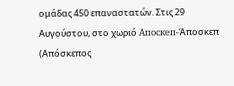ομάδας 450 επαναστατών. Στις 29 Αυγούστου, στο χωριό Апоскеп-Άποσκεπ (Απόσκεπος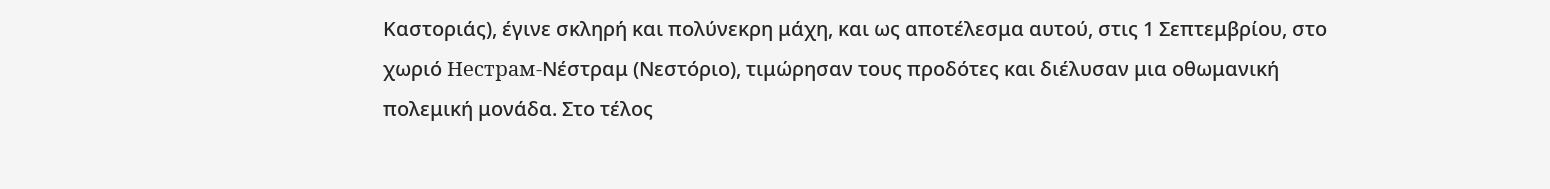Καστοριάς), έγινε σκληρή και πολύνεκρη μάχη, και ως αποτέλεσμα αυτού, στις 1 Σεπτεμβρίου, στο χωριό Нестрам-Νέστραμ (Νεστόριο), τιμώρησαν τους προδότες και διέλυσαν μια οθωμανική πολεμική μονάδα. Στο τέλος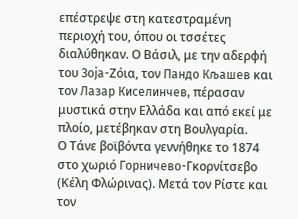επέστρεψε στη κατεστραμένη περιοχή του, όπου οι τσσέτες διαλύθηκαν. Ο Βάσιλ, με την αδερφή του Зоја-Ζόια, τον Пандо Кљашев και τον Лазар Киселинчев, πέρασαν μυστικά στην Ελλάδα και από εκεί με πλοίο, μετέβηκαν στη Βουλγαρία.
Ο Τάνε βοϊβόντα γεννήθηκε το 1874 στο χωριό Горничево-Γκορνίτσεβο (Κέλη Φλώρινας). Μετά τον Ρίστε και τον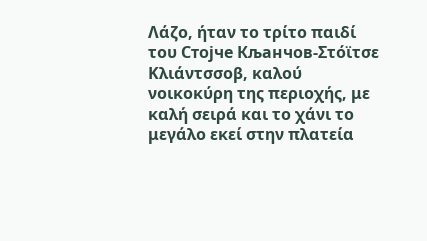Λάζο, ήταν το τρίτο παιδί του Стојче Кљанчов-Στόϊτσε Κλιάντσσοβ, καλού νοικοκύρη της περιοχής, με καλή σειρά και το χάνι το μεγάλο εκεί στην πλατεία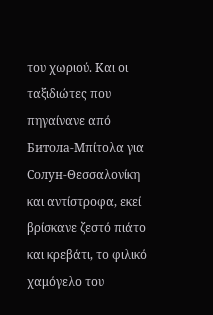του χωριού. Και οι ταξιδιώτες που πηγαίνανε από Битола-Μπίτολα για Солун-Θεσσαλονίκη και αντίστροφα, εκεί βρίσκανε ζεστό πιάτο και κρεβάτι, το φιλικό χαμόγελο του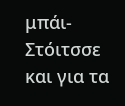μπάι-Στόιτσσε και για τα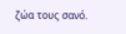ζώα τους σανό.